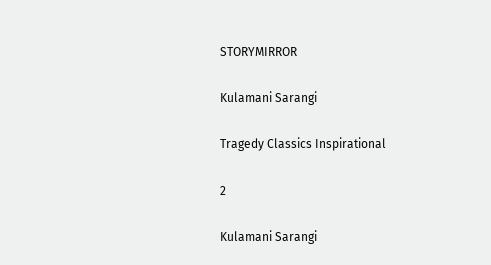STORYMIRROR

Kulamani Sarangi

Tragedy Classics Inspirational

2

Kulamani Sarangi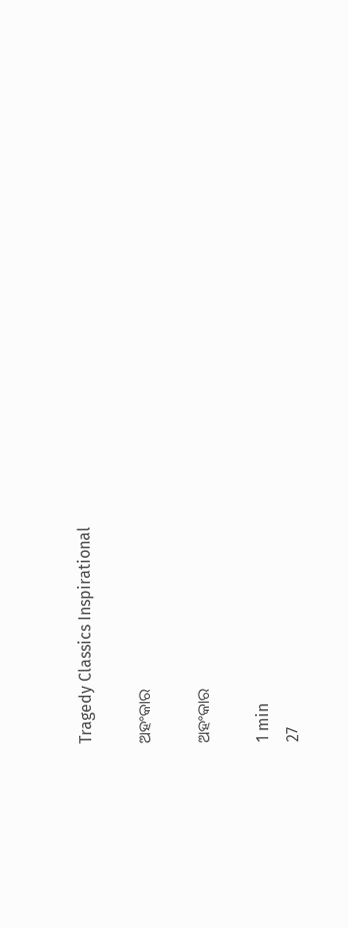Tragedy Classics Inspirational

ଅହଂକାର

ଅହଂକାର

1 min
27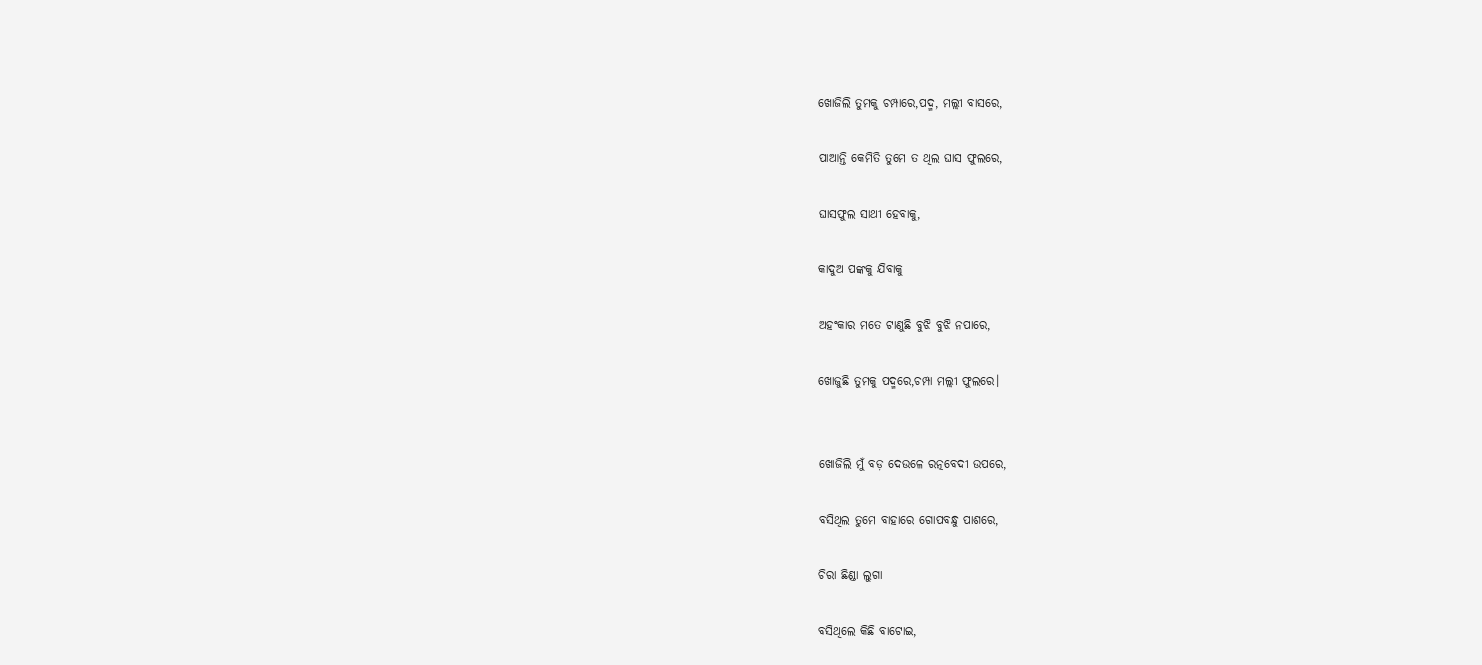ଖୋଜିଲି ତୁମକୁ ଚମ୍ପାରେ,ପଦ୍ମ, ମଲ୍ଲୀ ବାସରେ,

ପାଆନ୍ତି କେମିତି ତୁମେ ତ ଥିଲ ଘାସ ଫୁଲରେ,

ଘାସଫୁଲ ସାଥୀ ହେବାକୁ,

କାଦୁଅ ପଙ୍କକୁ ଯିବାକୁ

ଅହଂକାର ମତେ ଟାଣୁଛି ବୁଝି ବୁଝି ନପାରେ,

ଖୋଜୁଛି ତୁମକୁ ପଦ୍ମରେ,ଚମ୍ପା ମଲ୍ଲୀ ଫୁଲରେ।


ଖୋଜିଲି ମୁଁ ବଡ଼ ଦେଉଳେ ରତ୍ନବେଦୀ ଉପରେ,

ବସିଥିଲ ତୁମେ ବାହାରେ ଗୋପବନ୍ଧୁ ପାଶରେ,

ଚିରା ଛିଣ୍ଡା ଲୁଗା

ବସିଥିଲେ କିଛି ବାଟୋଇ,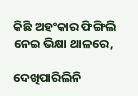କିଛି ଅହଂକାର ଫିଙ୍ଗିଲି ନେଇ ଭିକ୍ଷା ଥାଳରେ,

ଦେଖିପାରିଲିନି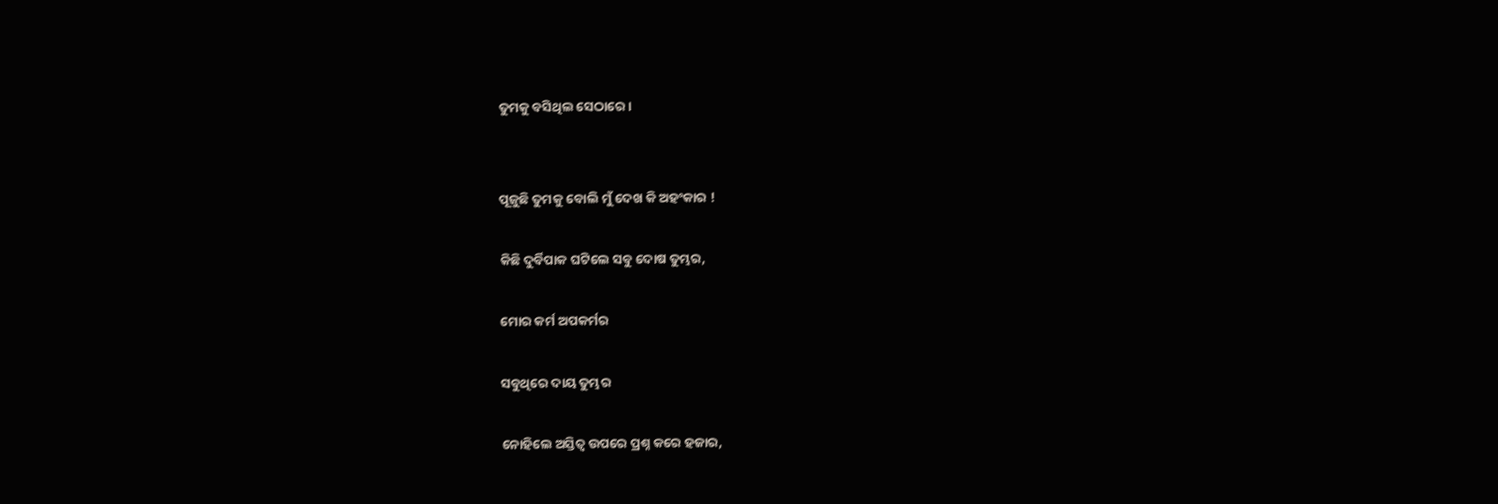ତୁମକୁ ବସିଥିଲ ସେଠାରେ।


ପୂଜୁଛି ତୁମକୁ ବୋଲି ମୁଁ ଦେଖ କି ଅହଂକାର !

କିଛି ଦୁର୍ବିପାକ ଘଟିଲେ ସବୁ ଦୋଷ ତୁମ୍ଭର,

ମୋର କର୍ମ ଅପକର୍ମର

ସବୁଥିରେ ଦାୟ ତୁମ୍ଭର

ନୋହିଲେ ଅସ୍ତିତ୍ବ ଉପରେ ପ୍ରଶ୍ନ କରେ ହଜାର,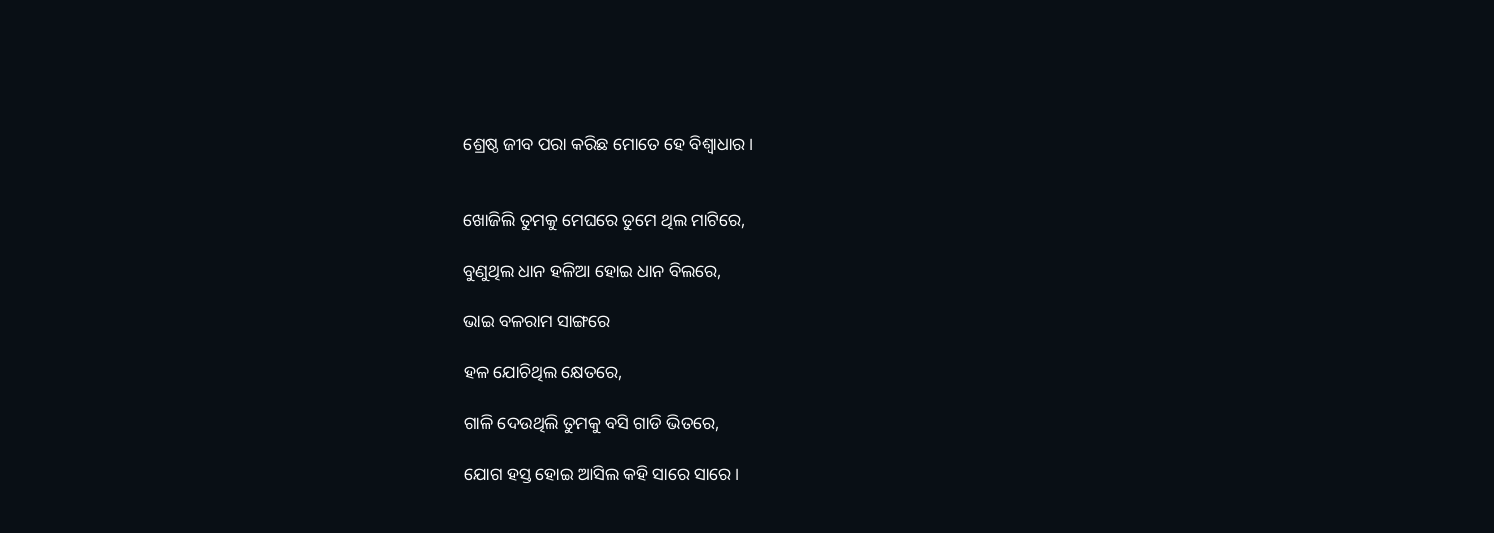ଶ୍ରେଷ୍ଠ ଜୀବ ପରା କରିଛ ମୋତେ ହେ ବିଶ୍ୱାଧାର।


ଖୋଜିଲି ତୁମକୁ ମେଘରେ ତୁମେ ଥିଲ ମାଟିରେ,

ବୁଣୁଥିଲ ଧାନ ହଳିଆ ହୋଇ ଧାନ ବିଲରେ,

ଭାଇ ବଳରାମ ସାଙ୍ଗରେ

ହଳ ଯୋଚିଥିଲ କ୍ଷେତରେ,

ଗାଳି ଦେଉଥିଲି ତୁମକୁ ବସି ଗାଡି ଭିତରେ,

ଯୋଗ ହସ୍ତ ହୋଇ ଆସିଲ କହି ସାରେ ସାରେ।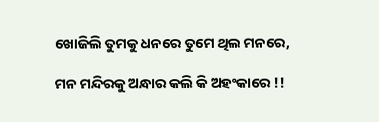ଖୋଜିଲି ତୁମକୁ ଧନରେ ତୁମେ ଥିଲ ମନରେ,

ମନ ମନ୍ଦିରକୁ ଅନ୍ଧାର କଲି କି ଅହଂକାରେ !!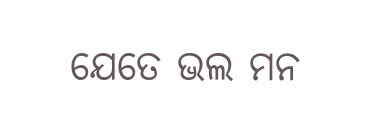ଯେତେ ଭଲ ମନ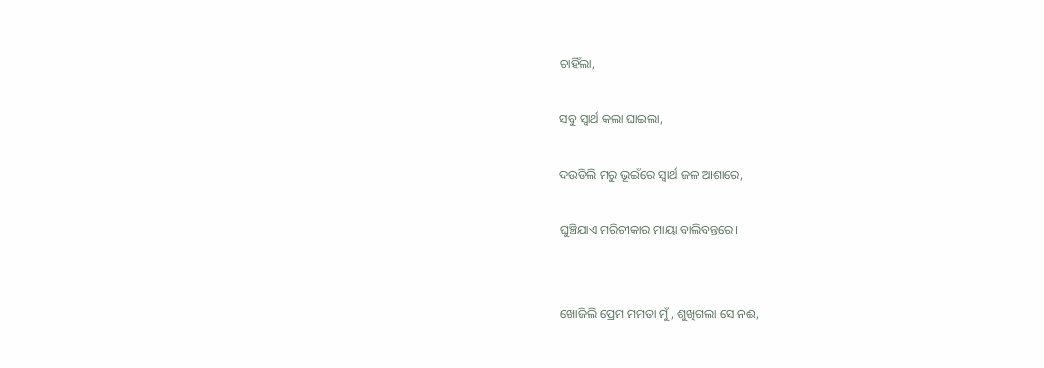ଚାହିଁଲା,

ସବୁ ସ୍ବାର୍ଥ କଲା ଘାଇଲା,

ଦଉଡିଲି ମରୁ ଭୂଇଁରେ ସ୍ବାର୍ଥ ଜଳ ଆଶାରେ,

ଘୁଞ୍ଚିଯାଏ ମରିଚୀକାର ମାୟା ବାଲିବନ୍ତରେ।


ଖୋଜିଲି ପ୍ରେମ ମମତା ମୁଁ, ଶୁଖିଗଲା ସେ ନଈ,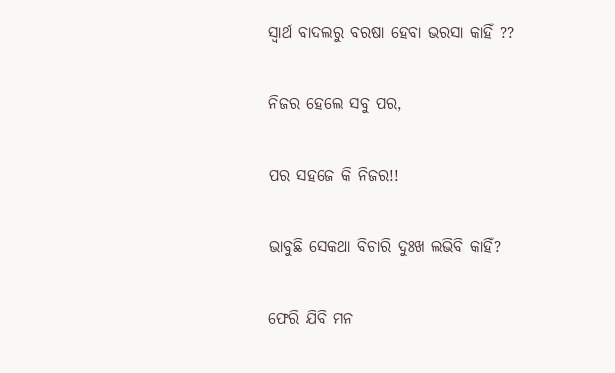ସ୍ବାର୍ଥ ବାଦଲରୁ ବରଷା ହେବା ଭରସା କାହିଁ ??

ନିଜର ହେଲେ ସବୁ ପର,

ପର ସହଜେ କି ନିଜର!!

ଭାବୁଛି ସେକଥା ବିଚାରି ଦୁଃଖ ଲଭିବି କାହିଁ?

ଫେରି ଯିବି ମନ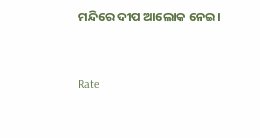ମନ୍ଦିରେ ଦୀପ ଆଲୋକ ନେଇ।


Rate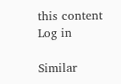this content
Log in

Similar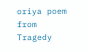oriya poem from Tragedy